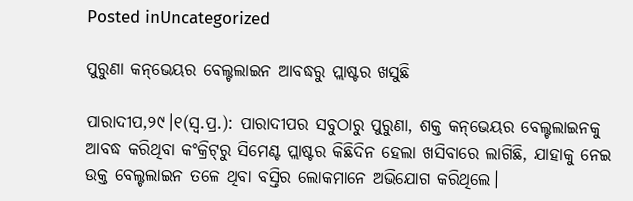Posted inUncategorized

ପୁରୁଣା କନ୍‌ଭେୟର ବେଲ୍ଟଲାଇନ ଆବଦ୍ଧରୁ ପ୍ଲାଷ୍ଟର ଖସୁଛି

ପାରାଦୀପ,୨୯।୧(ସ୍ବ.ପ୍ର.): ପାରାଦୀପର ସବୁଠାରୁ ପୁରୁଣା, ଶକ୍ତ କନ୍‌ଭେୟର ବେଲ୍ଟଲାଇନକୁ ଆବଦ୍ଧ କରିଥିବା କଂକ୍ରିଟ୍‌ରୁ ସିମେଣ୍ଟ ପ୍ଲାଷ୍ଟର କିଛିଦିନ ହେଲା ଖସିବାରେ ଲାଗିଛି, ଯାହାକୁ ନେଇ ଉକ୍ତ ବେଲ୍ଟଲାଇନ ତଳେ ଥିବା ବସ୍ତିର ଲୋକମାନେ ଅଭିଯୋଗ କରିଥିଲେ।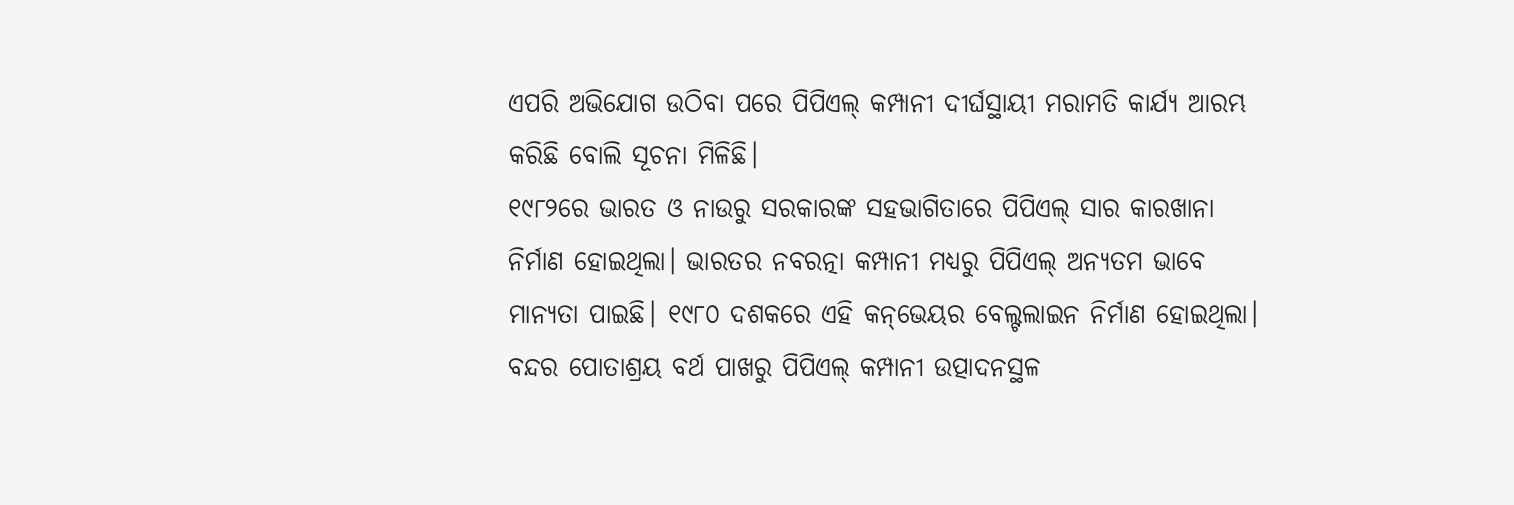ଏପରି ଅଭିଯୋଗ ଉଠିବା ପରେ ପିପିଏଲ୍‌ କମ୍ପାନୀ ଦୀର୍ଘସ୍ଥାୟୀ ମରାମତି କାର୍ଯ୍ୟ ଆରମ୍ଭ କରିଛି ବୋଲି ସୂଚନା ମିଳିଛି।
୧୯୮୨ରେ ଭାରତ ଓ ନାଉରୁ ସରକାରଙ୍କ ସହଭାଗିତାରେ ପିପିଏଲ୍‌ ସାର କାରଖାନା ନିର୍ମାଣ ହୋଇଥିଲା। ଭାରତର ନବରତ୍ନା କମ୍ପାନୀ ମଧ୍ୟରୁ ପିପିଏଲ୍‌ ଅନ୍ୟତମ ଭାବେ ମାନ୍ୟତା ପାଇଛି। ୧୯୮୦ ଦଶକରେ ଏହି କନ୍‌ଭେୟର ବେଲ୍ଟଲାଇନ ନିର୍ମାଣ ହୋଇଥିଲା। ବନ୍ଦର ପୋତାଶ୍ରୟ ବର୍ଥ ପାଖରୁ ପିପିଏଲ୍‌ କମ୍ପାନୀ ଉତ୍ପାଦନସ୍ଥଳ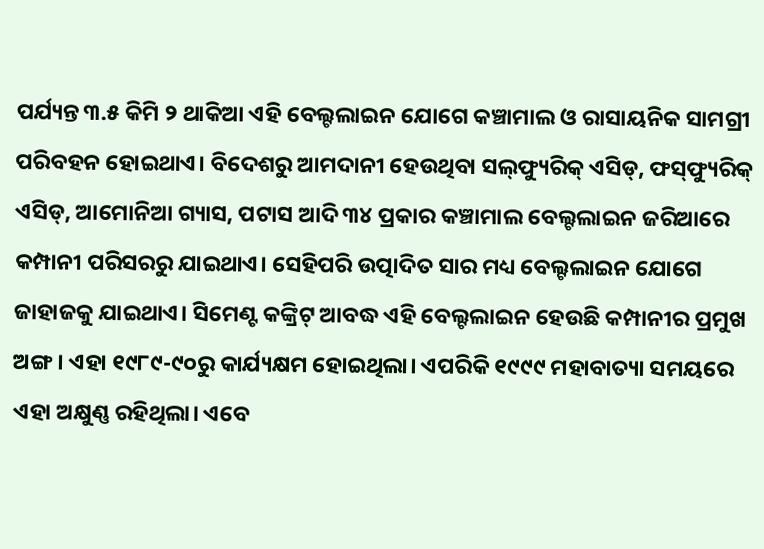ପର୍ଯ୍ୟନ୍ତ ୩.୫ କିମି ୨ ଥାକିଆ ଏହି ବେଲ୍ଟଲାଇନ ଯୋଗେ କଞ୍ଚାମାଲ ଓ ରାସାୟନିକ ସାମଗ୍ରୀ ପରିବହନ ହୋଇଥାଏ। ବିଦେଶରୁ ଆମଦାନୀ ହେଉଥିବା ସଲ୍‌ଫ୍ୟୁରିକ୍‌ ଏସିଡ୍‌, ଫସ୍‌ଫ୍ୟୁରିକ୍‌ ଏସିଡ୍‌, ଆମୋନିଆ ଗ୍ୟାସ, ପଟାସ ଆଦି ୩୪ ପ୍ରକାର କଞ୍ଚାମାଲ ବେଲ୍ଟଲାଇନ ଜରିଆରେ କମ୍ପାନୀ ପରିସରରୁ ଯାଇଥାଏ। ସେହିପରି ଉତ୍ପାଦିତ ସାର ମଧ୍ୟ ବେଲ୍ଟଲାଇନ ଯୋଗେ ଜାହାଜକୁ ଯାଇଥାଏ। ସିମେଣ୍ଟ କଙ୍କ୍ରିଟ୍‌ ଆବଦ୍ଧ ଏହି ବେଲ୍ଟଲାଇନ ହେଉଛି କମ୍ପାନୀର ପ୍ରମୁଖ ଅଙ୍ଗ। ଏହା ୧୯୮୯-୯୦ରୁ କାର୍ଯ୍ୟକ୍ଷମ ହୋଇଥିଲା। ଏପରିକି ୧୯୯୯ ମହାବାତ୍ୟା ସମୟରେ ଏହା ଅକ୍ଷୁଣ୍ଣ ରହିଥିଲା। ଏବେ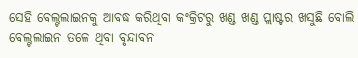ସେହି ବେଲ୍ଟଲାଇନକୁ ଆବଦ୍ଧ କରିଥିବା କଂକ୍ରିଟରୁ ଖଣ୍ଡ ଖଣ୍ଡ ପ୍ଲାଷ୍ଟର ଖସୁଛି ବୋଲି ବେଲ୍ଟଲାଇନ ତଳେ ଥିବା ବୃନ୍ଦାବନ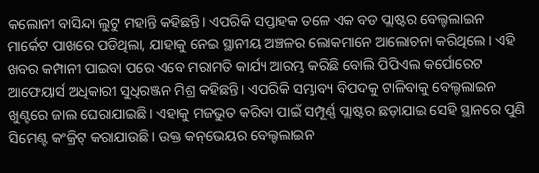କଲୋନୀ ବାସିନ୍ଦା ଲୁଟୁ ମହାନ୍ତି କହିଛନ୍ତି। ଏପରିକି ସପ୍ତାହକ ତଳେ ଏକ ବଡ ପ୍ଲାଷ୍ଟର ବେଲ୍ଟଲାଇନ ମାର୍କେଟ ପାଖରେ ପଡିଥିଲା, ଯାହାକୁ ନେଇ ସ୍ଥାନୀୟ ଅଞ୍ଚଳର ଲୋକମାନେ ଆଲୋଚନା କରିଥିଲେ। ଏହି ଖବର କମ୍ପାନୀ ପାଇବା ପରେ ଏବେ ମରାମତି କାର୍ଯ୍ୟ ଆରମ୍ଭ କରିଛି ବୋଲି ପିପିଏଲ କର୍ପୋରେଟ ଆଫେୟାର୍ସ ଅଧିକାରୀ ସୁଧିରଞ୍ଜନ ମିଶ୍ର କହିଛନ୍ତି। ଏପରିକି ସମ୍ଭାବ୍ୟ ବିପଦକୁ ଟାଳିବାକୁ ବେଲ୍ଟଲାଇନ ଖୁଣ୍ଟରେ ଜାଲ ଘେରାଯାଇଛି। ଏହାକୁ ମଜଭୁତ କରିବା ପାଇଁ ସମ୍ପୂର୍ଣ୍ଣ ପ୍ଲାଷ୍ଟର ଛଡ଼ାଯାଇ ସେହି ସ୍ଥାନରେ ପୁଣି ସିମେଣ୍ଟ କଂକ୍ରିଟ୍‌ କରାଯାଉଛି। ଉକ୍ତ କନ୍‌ଭେୟର ବେଲ୍ଟଲାଇନ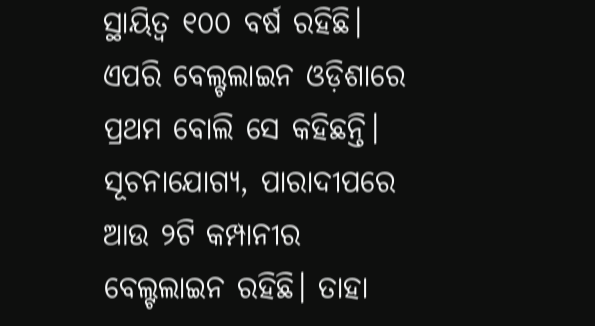ସ୍ଥାୟିତ୍ୱ ୧୦୦ ବର୍ଷ ରହିଛି। ଏପରି ବେଲ୍ଟଲାଇନ ଓଡ଼ିଶାରେ ପ୍ରଥମ ବୋଲି ସେ କହିଛନ୍ତି। ସୂଚନାଯୋଗ୍ୟ, ପାରାଦୀପରେ ଆଉ ୨ଟି କମ୍ପାନୀର ବେଲ୍ଟଲାଇନ ରହିଛି। ତାହା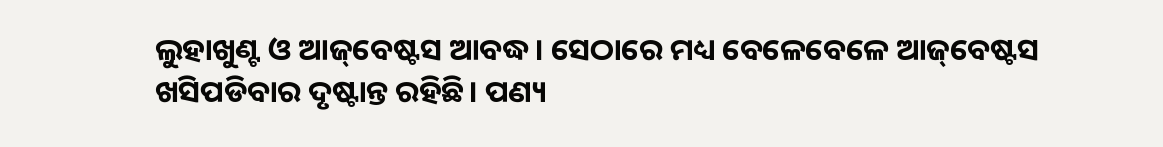ଲୁହାଖୁଣ୍ଟ ଓ ଆଜ୍‌ବେଷ୍ଟସ ଆବଦ୍ଧ। ସେଠାରେ ମଧ୍ୟ ବେଳେବେଳେ ଆଜ୍‌ବେଷ୍ଟସ ଖସିପଡିବାର ଦୃଷ୍ଟାନ୍ତ ରହିଛି। ପଣ୍ୟ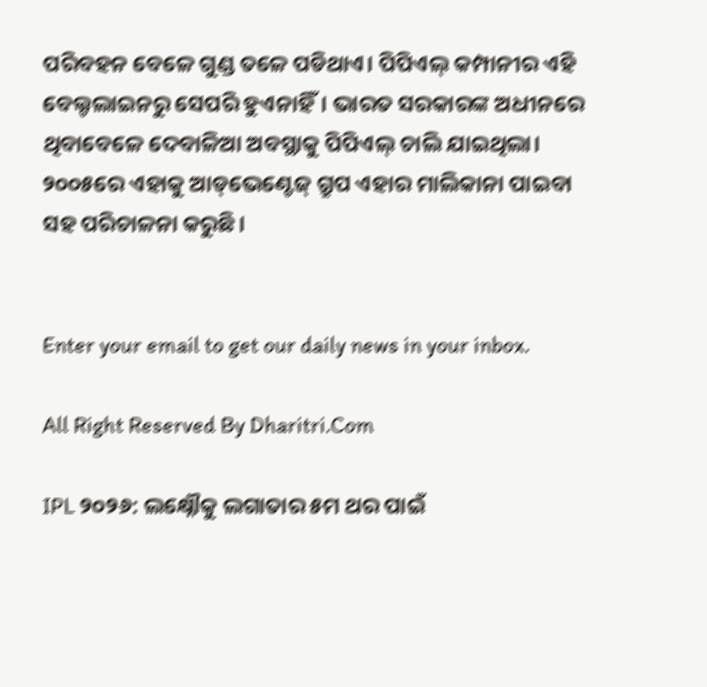ପରିବହନ ବେଳେ ଗୁଣ୍ଡ ତଳେ ପଡିଥାଏ। ପିପିଏଲ୍‌ କମ୍ପାନୀର ଏହି ବେଲ୍ଟଲାଇନରୁ ସେପରି ହୁଏନାହିଁ। ଭାରତ ସରକାରଙ୍କ ଅଧୀନରେ ଥିବାବେଳେ ଦେବାଳିଆ ଅବସ୍ଥାକୁ ପିପିଏଲ୍‌ ଚାଲି ଯାଇଥିଲା। ୨୦୦୫ରେ ଏହାକୁ ଆଡ୍‌ଭେଣ୍ଟେଜ୍‌ ଗ୍ରୁପ ଏହାର ମାଲିକାନା ପାଇବା ସହ ପରିଚାଳନା କରୁଛି।


Enter your email to get our daily news in your inbox.

All Right Reserved By Dharitri.Com

IPL ୨୦୨୬: ଲକ୍ଷ୍ନୌକୁ ଲଗାତାର ୫ମ ଥର ପାଇଁ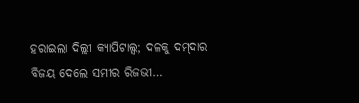ହରାଇଲା ଦିଲ୍ଲୀ କ୍ୟାପିଟାଲ୍ସ; ଦଳକୁ ଦମ୍‌ଦାର ବିଜୟ ଦେଲେ ସମୀର ରିଜଭୀ…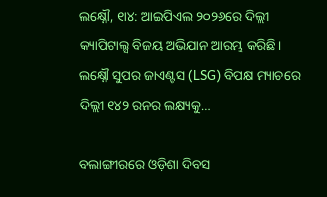ଲକ୍ଷ୍ନୌ, ୧ା୪: ଆଇପିଏଲ ୨୦୨୬ରେ ଦିଲ୍ଲୀ କ୍ୟାପିଟାଲ୍ସ ବିଜୟ ଅଭିଯାନ ଆରମ୍ଭ କରିଛି। ଲକ୍ଷ୍ନୌ ସୁପର ଜାଏଣ୍ଟସ (LSG) ବିପକ୍ଷ ମ୍ୟାଚରେ ଦିଲ୍ଲୀ ୧୪୨ ରନର ଲକ୍ଷ୍ୟକୁ…

ବଲାଙ୍ଗୀରରେ ଓଡ଼ିଶା ଦିବସ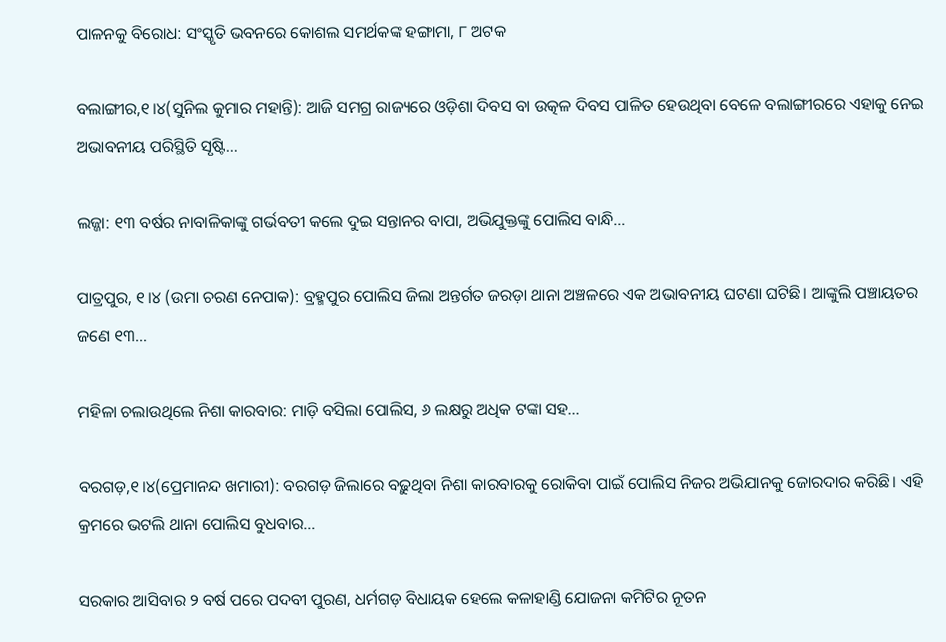ପାଳନକୁ ବିରୋଧ: ସଂସ୍କୃତି ଭବନରେ କୋଶଲ ସମର୍ଥକଙ୍କ ହଙ୍ଗାମା, ୮ ଅଟକ

ବଲାଙ୍ଗୀର,୧।୪(ସୁନିଲ କୁମାର ମହାନ୍ତି): ଆଜି ସମଗ୍ର ରାଜ୍ୟରେ ଓଡ଼ିଶା ଦିବସ ବା ଉତ୍କଳ ଦିବସ ପାଳିତ ହେଉଥିବା ବେଳେ ବଲାଙ୍ଗୀରରେ ଏହାକୁ ନେଇ ଅଭାବନୀୟ ପରିସ୍ଥିତି ସୃଷ୍ଟି…

ଲଜ୍ଜା: ୧୩ ବର୍ଷର ନାବାଳିକାଙ୍କୁ ଗର୍ଭବତୀ କଲେ ଦୁଇ ସନ୍ତାନର ବାପା, ଅଭିଯୁକ୍ତଙ୍କୁ ପୋଲିସ ବାନ୍ଧି…

ପାତ୍ରପୁର, ୧।୪ (ଉମା ଚରଣ ନେପାକ): ବ୍ରହ୍ମପୁର ପୋଲିସ ଜିଲା ଅନ୍ତର୍ଗତ ଜରଡ଼ା ଥାନା ଅଞ୍ଚଳରେ ଏକ ଅଭାବନୀୟ ଘଟଣା ଘଟିଛି। ଆଙ୍କୁଲି ପଞ୍ଚାୟତର ଜଣେ ୧୩…

ମହିଳା ଚଲାଉଥିଲେ ନିଶା କାରବାର: ମାଡ଼ି ବସିଲା ପୋଲିସ, ୬ ଲକ୍ଷରୁ ଅଧିକ ଟଙ୍କା ସହ…

ବରଗଡ଼,୧।୪(ପ୍ରେମାନନ୍ଦ ଖମାରୀ): ବରଗଡ଼ ଜିଲାରେ ବଢ଼ୁଥିବା ନିଶା କାରବାରକୁ ରୋକିବା ପାଇଁ ପୋଲିସ ନିଜର ଅଭିଯାନକୁ ଜୋରଦାର କରିଛି। ଏହି କ୍ରମରେ ଭଟଲି ଥାନା ପୋଲିସ ବୁଧବାର…

ସରକାର ଆସିବାର ୨ ବର୍ଷ ପରେ ପଦବୀ ପୁରଣ, ଧର୍ମଗଡ଼ ବିଧାୟକ ହେଲେ କଳାହାଣ୍ଡି ଯୋଜନା କମିଟିର ନୂତନ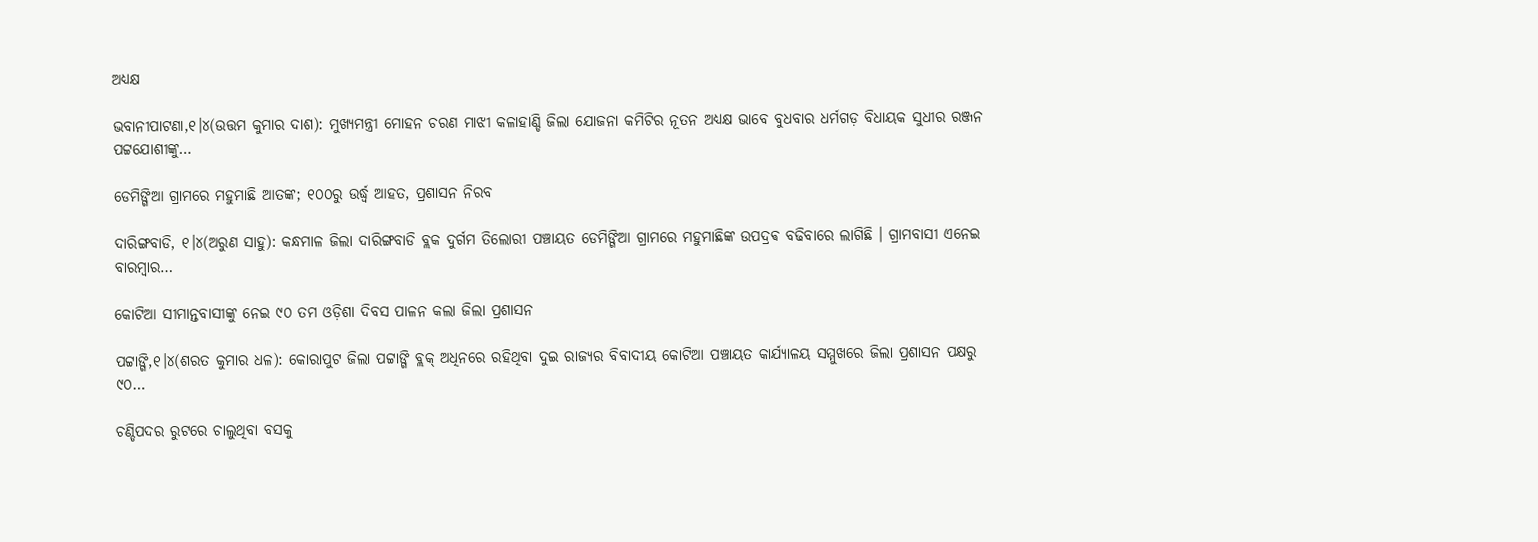ଅଧ୍ୟକ୍ଷ

ଭବାନୀପାଟଣା,୧।୪(ଉତ୍ତମ କୁମାର ଦାଶ): ମୁଖ୍ୟମନ୍ତ୍ରୀ ମୋହନ ଚରଣ ମାଝୀ କଳାହାଣ୍ଡି ଜିଲା ଯୋଜନା କମିଟିର ନୂତନ ଅଧ୍ୟକ୍ଷ ଭାବେ ବୁଧବାର ଧର୍ମଗଡ଼ ବିଧାୟକ ସୁଧୀର ରଞ୍ଜନ ପଟ୍ଟଯୋଶୀଙ୍କୁ…

ଡେମିଙ୍ଗିଆ ଗ୍ରାମରେ ମହୁମାଛି ଆତଙ୍କ; ୧୦୦ରୁ ଉର୍ଦ୍ଧ୍ବ ଆହତ, ପ୍ରଶାସନ ନିରବ

ଦାରିଙ୍ଗବାଡି, ୧।୪(ଅରୁଣ ସାହୁ): କନ୍ଧମାଳ ଜିଲା ଦାରିଙ୍ଗବାଡି ବ୍ଲକ ଦୁର୍ଗମ ତିଲୋରୀ ପଞ୍ଚାୟତ ଡେମିଙ୍ଗିଆ ଗ୍ରାମରେ ମହୁମାଛିଙ୍କ ଉପଦ୍ରଵ ବଢିବାରେ ଲାଗିଛି । ଗ୍ରାମବାସୀ ଏନେଇ ବାରମ୍ବାର…

କୋଟିଆ ସୀମାନ୍ତବାସୀଙ୍କୁ ନେଇ ୯୦ ତମ ଓଡ଼ିଶା ଦିବସ ପାଳନ କଲା ଜିଲା ପ୍ରଶାସନ

ପଟ୍ଟାଙ୍ଗି,୧।୪(ଶରତ କୁମାର ଧଳ): କୋରାପୁଟ ଜିଲା ପଟ୍ଟାଙ୍ଗି ବ୍ଲକ୍ ଅଧିନରେ ରହିଥିବା ଦୁଇ ରାଜ୍ୟର ବିବାଦୀୟ କୋଟିଆ ପଞ୍ଚାୟତ କାର୍ଯ୍ୟାଳୟ ସମ୍ମୁଖରେ ଜିଲା ପ୍ରଶାସନ ପକ୍ଷରୁ ୯୦…

ଚଣ୍ଡିପଦର ରୁଟରେ ଚାଲୁଥିବା ବସକୁ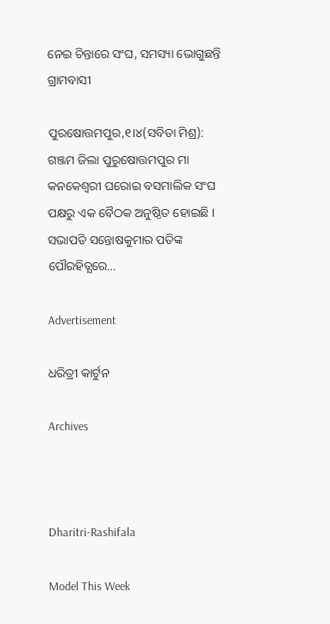ନେଇ ଚିନ୍ତାରେ ସଂଘ, ସମସ୍ୟା ଭୋଗୁଛନ୍ତି ଗ୍ରାମବାସୀ

ପୁରଷୋତ୍ତମପୁର,୧।୪(ସବିତା ମିଶ୍ର): ଗଞ୍ଜମ ଜିଲା ପୁରୁଷୋତ୍ତମପୁର ମା କନକେଶ୍ବରୀ ଘରୋଇ ବସମାଲିକ ସଂଘ ପକ୍ଷରୁ ଏକ ବୈଠକ ଅନୁଷ୍ଠିତ ହୋଇଛି । ସଭାପତି ସନ୍ତୋଷକୁମାର ପତିଙ୍କ ପୌରହିତ୍ଯରେ…

Advertisement

ଧରିତ୍ରୀ କାର୍ଟୁନ

Archives



Dharitri-Rashifala

Model This Week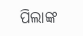ପିଲାଙ୍କ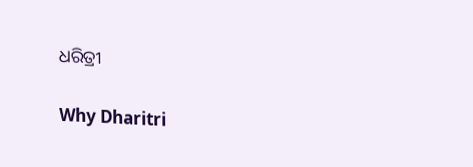ଧରିତ୍ରୀ

Why Dharitri